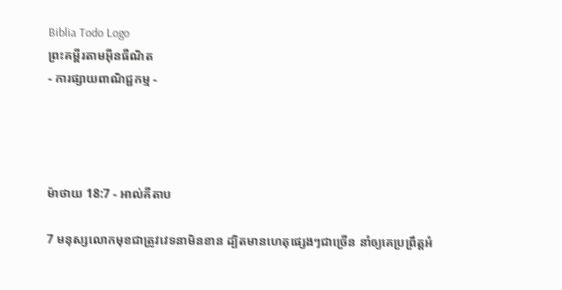Biblia Todo Logo
ព្រះគម្ពីរតាមអ៊ីនធឺណិត
- ការផ្សាយពាណិជ្ជកម្ម -




ម៉ាថាយ 18:7 - អាល់គីតាប

7 មនុស្សលោកមុខជាត្រូវវេទនាមិនខាន ដ្បិតមានហេតុផ្សេងៗជាច្រើន នាំឲ្យគេប្រព្រឹត្ដអំ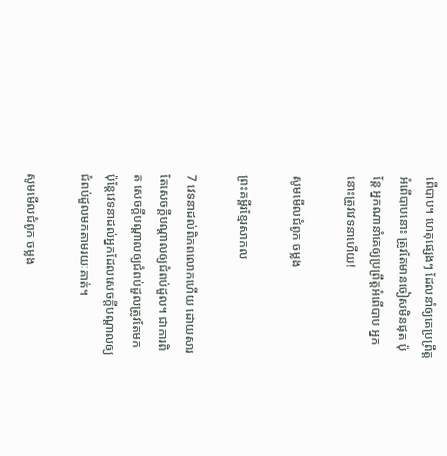ពើបាប។ ហេតុផ្សេងៗ ដែលនាំឲ្យគេប្រព្រឹត្ដអំពើបាបនោះ ត្រូវតែមានចៀសមិនផុត ប៉ុន្ដែ អ្នកណានាំគេឲ្យប្រព្រឹត្ដអំពើបាប អ្នកនោះត្រូវវេទនាហើយ!

សូមមើលជំពូក ចម្លង

ព្រះគម្ពីរខ្មែរសាកល

7 វេទនាដល់ពិភពលោកហើយ ដោយសារតែសេចក្ដីបណ្ដាលឲ្យជំពប់ដួល។ ជាការពិត សេចក្ដីបណ្ដាលឲ្យជំពប់ដួលត្រូវតែមក ប៉ុន្តែវេទនាដល់អ្នកដែលសេចក្ដីបណ្ដាលឲ្យជំពប់ដួលមកតាមរយៈគាត់។

សូមមើលជំពូក ចម្លង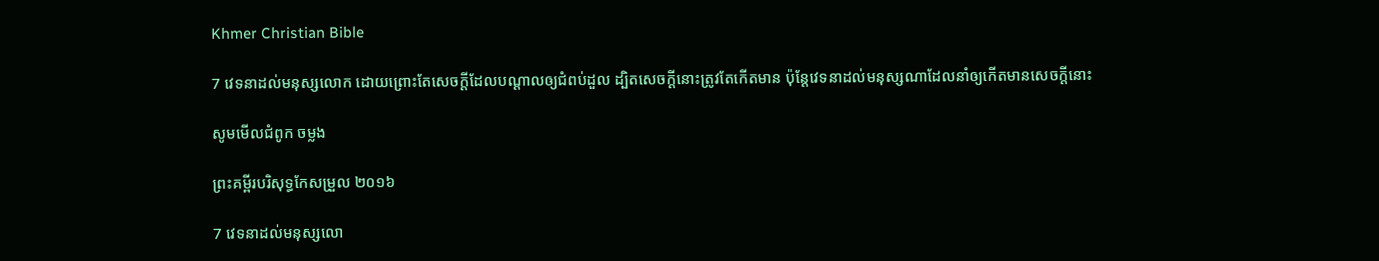Khmer Christian Bible

7 វេទនាដល់មនុស្សលោក ដោយព្រោះតែសេចក្ដីដែលបណ្ដាលឲ្យជំពប់ដួល ដ្បិតសេចក្ដីនោះត្រូវតែកើតមាន ប៉ុន្ដែវេទនាដល់មនុស្សណាដែលនាំឲ្យកើតមានសេចក្ដីនោះ

សូមមើលជំពូក ចម្លង

ព្រះគម្ពីរបរិសុទ្ធកែសម្រួល ២០១៦

7 វេទនាដល់មនុស្សលោ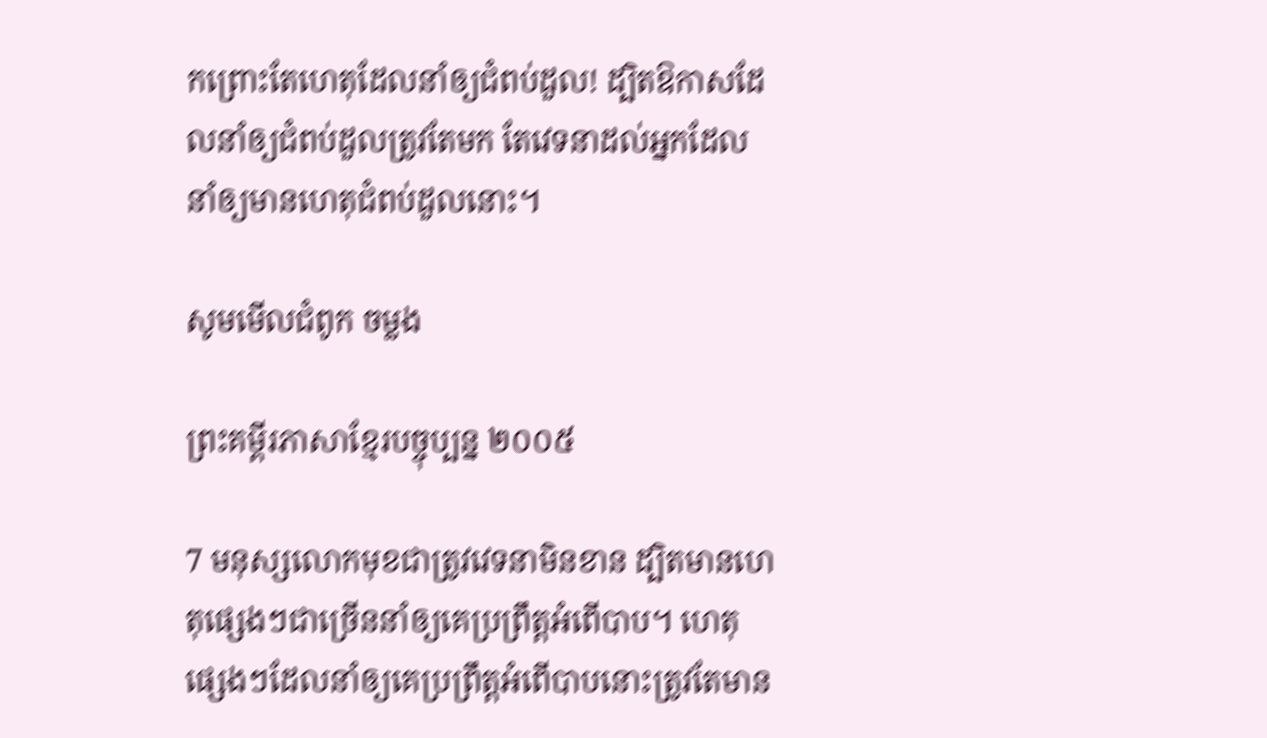កព្រោះតែហេតុដែលនាំឲ្យជំពប់ដួល! ដ្បិតឱកាសដែលនាំឲ្យជំពប់ដួលត្រូវតែមក តែវេទនាដល់អ្នកដែលនាំឲ្យមានហេតុជំពប់ដួលនោះ។

សូមមើលជំពូក ចម្លង

ព្រះគម្ពីរភាសាខ្មែរបច្ចុប្បន្ន ២០០៥

7 មនុស្សលោកមុខជាត្រូវវេទនាមិនខាន ដ្បិតមានហេតុផ្សេងៗជាច្រើននាំឲ្យគេប្រព្រឹត្តអំពើបាប។ ហេតុផ្សេងៗដែលនាំឲ្យគេប្រព្រឹត្តអំពើបាបនោះត្រូវតែមាន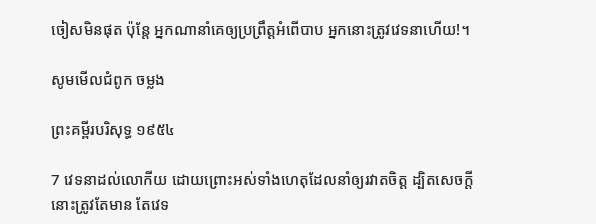ចៀសមិនផុត ប៉ុន្តែ អ្នកណានាំគេឲ្យប្រព្រឹត្តអំពើបាប អ្នកនោះត្រូវវេទនាហើយ!។

សូមមើលជំពូក ចម្លង

ព្រះគម្ពីរបរិសុទ្ធ ១៩៥៤

7 វេទនាដល់លោកីយ ដោយព្រោះអស់ទាំងហេតុដែលនាំឲ្យរវាតចិត្ត ដ្បិតសេចក្ដីនោះត្រូវតែមាន តែវេទ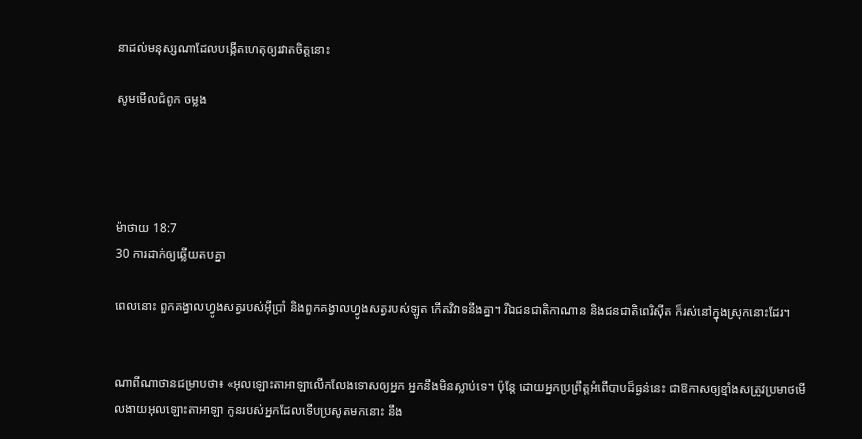នាដល់មនុស្សណាដែលបង្កើតហេតុឲ្យរវាតចិត្តនោះ

សូមមើលជំពូក ចម្លង




ម៉ាថាយ 18:7
30 ការដាក់ឲ្យឆ្លើយតបគ្នា

ពេលនោះ ពួកគង្វាលហ្វូងសត្វរបស់អ៊ីប្រាំ និងពួកគង្វាលហ្វូងសត្វរបស់ឡូត កើតវិវាទនឹងគ្នា។ រីឯជន‌ជាតិកាណាន និងជន‌ជាតិពេរិ‌ស៊ីត ក៏រស់នៅក្នុងស្រុកនោះដែរ។


ណាពីណាថានជម្រាបថា៖ «អុលឡោះ‌តាអាឡាលើក‌លែងទោសឲ្យអ្នក អ្នកនឹងមិនស្លាប់ទេ។ ប៉ុន្តែ ដោយអ្នកប្រព្រឹត្តអំពើបាបដ៏ធ្ងន់នេះ ជាឱកាសឲ្យខ្មាំងសត្រូវប្រមាថមើល‌ងាយអុលឡោះ‌តាអាឡា កូនរបស់អ្នកដែលទើបប្រសូតមកនោះ នឹង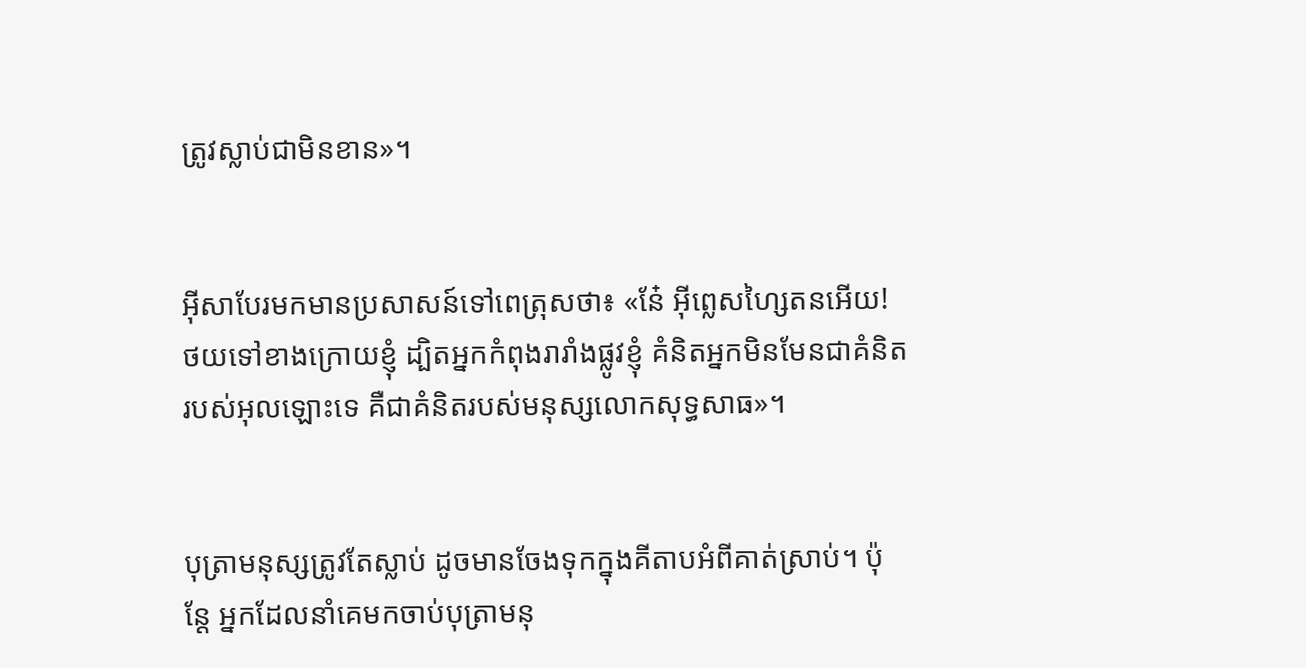ត្រូវស្លាប់ជាមិនខាន»។


អ៊ីសាបែរមកមានប្រសាសន៍ទៅពេត្រុសថា៖ «នែ៎ អ៊ីព្លេស‌ហ្សៃតនអើយ! ថយទៅខាងក្រោយខ្ញុំ ដ្បិតអ្នកកំពុងរា‌រាំងផ្លូវខ្ញុំ គំនិតអ្នកមិនមែនជាគំនិតរបស់អុលឡោះទេ គឺជាគំនិតរបស់មនុស្សលោកសុទ្ធ‌សាធ»។


បុត្រាមនុស្សត្រូវតែស្លាប់ ដូចមានចែងទុកក្នុងគីតាបអំពីគាត់ស្រាប់។ ប៉ុន្ដែ អ្នកដែលនាំគេមកចាប់បុត្រាមនុ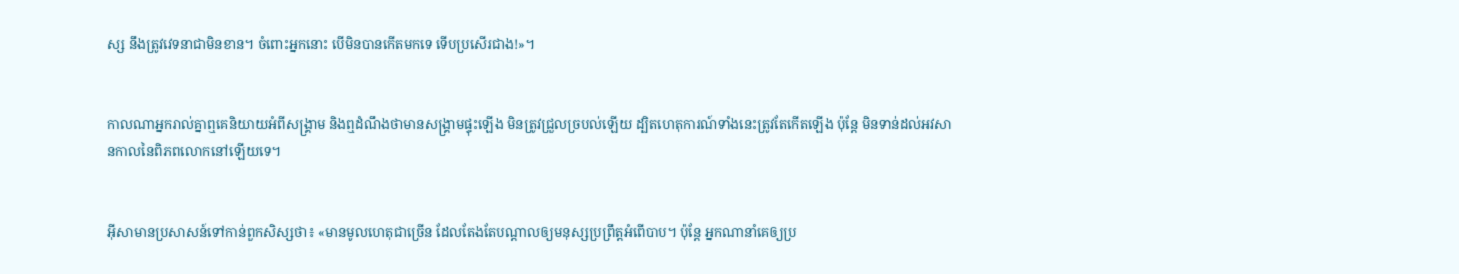ស្ស នឹងត្រូវវេទនាជាមិនខាន។ ចំពោះអ្នកនោះ បើមិនបានកើតមកទេ ទើបប្រសើរជាង!»។


កាលណាអ្នករាល់គ្នាឮគេនិយាយអំពីសង្គ្រាម និងឮដំណឹងថាមានសង្គ្រាមផ្ទុះឡើង មិនត្រូវជ្រួលច្របល់ឡើយ ដ្បិតហេតុ‌ការណ៍ទាំងនេះត្រូវតែកើតឡើង ប៉ុន្ដែ មិនទាន់ដល់អវសាន‌កាលនៃពិភពលោកនៅឡើយទេ។


អ៊ីសាមានប្រសាសន៍ទៅកាន់ពួកសិស្សថា៖ «មានមូលហេតុជាច្រើន ដែលតែងតែបណ្ដាលឲ្យមនុស្សប្រព្រឹត្ដអំពើបាប។ ប៉ុន្តែ អ្នកណានាំគេឲ្យប្រ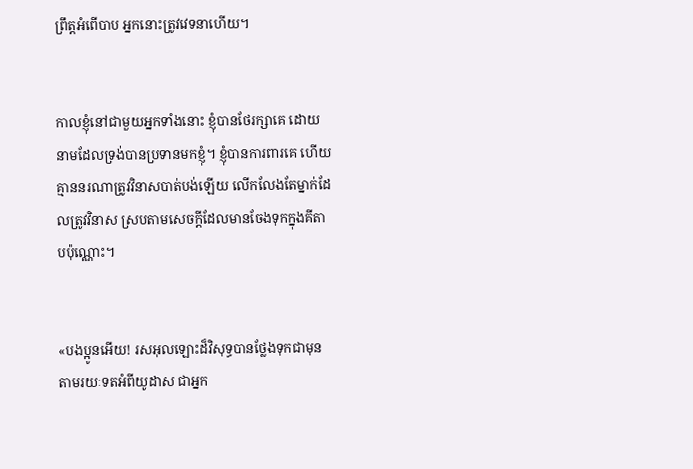ព្រឹត្ដអំពើបាប អ្នកនោះត្រូវវេទនាហើយ។


កាលខ្ញុំនៅជាមួយអ្នកទាំងនោះ ខ្ញុំបានថែរក្សាគេ ដោយនាមដែលទ្រង់បានប្រទានមកខ្ញុំ។ ខ្ញុំបានការ‌ពារគេ ហើយគ្មាននរណាត្រូវវិនាសបាត់បង់ឡើយ លើក‌លែងតែម្នាក់ដែលត្រូវវិនាស ស្របតាមសេចក្ដីដែលមានចែងទុកក្នុងគីតាបប៉ុណ្ណោះ។


«បងប្អូនអើយ! រស‌អុលឡោះដ៏វិសុទ្ធបានថ្លែងទុកជាមុន តាមរយៈទតអំពីយូដាស ជាអ្នក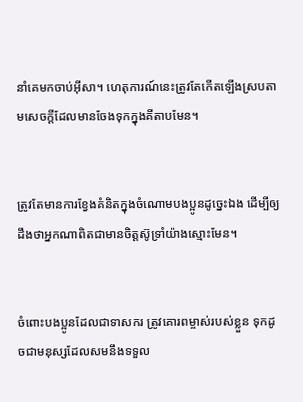នាំគេមកចាប់អ៊ីសា។ ហេតុ‌ការណ៍នេះត្រូវតែកើតឡើងស្របតាមសេចក្ដីដែលមានចែងទុកក្នុងគីតាបមែន។


ត្រូវតែមានការខ្វែងគំនិតក្នុងចំណោមបងប្អូនដូច្នេះឯង ដើម្បីឲ្យដឹងថាអ្នកណាពិតជាមានចិត្ដស៊ូ‌ទ្រាំយ៉ាងស្មោះមែន។


ចំពោះបងប្អូនដែលជាទាសករ ត្រូវគោរពម្ចាស់របស់ខ្លួន ទុកដូចជាមនុស្សដែលសមនឹងទទួល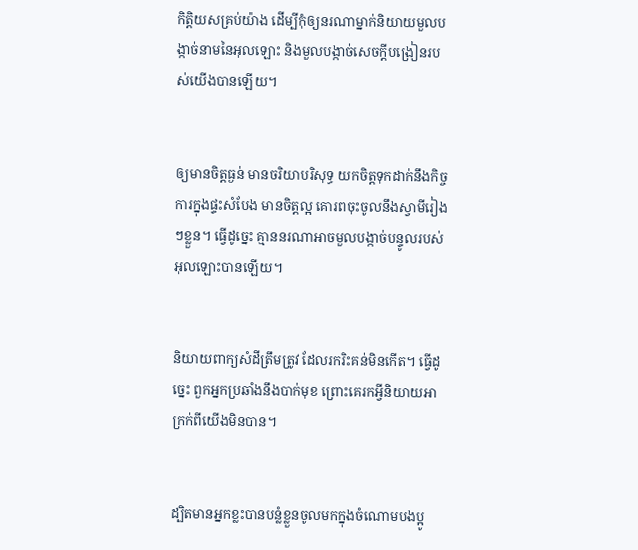កិត្ដិយសគ្រប់យ៉ាង ដើម្បីកុំឲ្យនរណាម្នាក់និយាយមួលបង្កាច់នាមនៃអុលឡោះ និងមួលបង្កាច់សេចក្ដីបង្រៀនរបស់យើងបានឡើយ។


ឲ្យមានចិត្ដធ្ងន់ មានចរិយាបរិសុទ្ធ យកចិត្ដទុកដាក់នឹងកិច្ចការក្នុងផ្ទះសំបែង មានចិត្ដល្អ គោរពចុះចូលនឹងស្វាមីរៀងៗខ្លួន។ ធ្វើដូច្នេះ គ្មាននរណាអាចមួលបង្កាច់បន្ទូលរបស់អុលឡោះបានឡើយ។


និយាយពាក្យសំដីត្រឹមត្រូវ ដែលរករិះគន់មិនកើត។ ធ្វើដូច្នេះ ពួកអ្នកប្រឆាំងនឹងបាក់មុខ ព្រោះគេរកអ្វីនិយាយអាក្រក់ពីយើងមិនបាន។


ដ្បិតមានអ្នកខ្លះបានបន្លំខ្លួនចូលមកក្នុងចំណោមបងប្អូ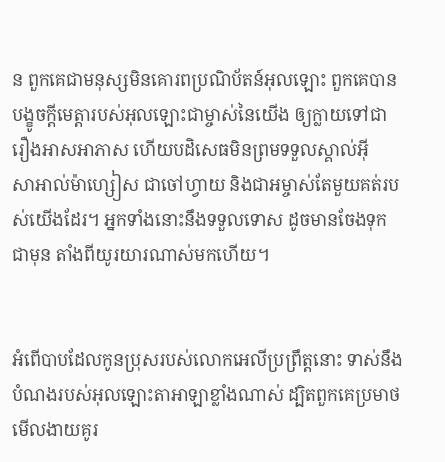ន ពួកគេជាមនុស្សមិនគោរពប្រណិ‌ប័តន៍អុលឡោះ ពួកគេបានបង្ខូចក្តីមេត្តារបស់អុលឡោះជាម្ចាស់នៃយើង ឲ្យក្លាយទៅជារឿងអាស‌អាភាស ហើយបដិសេធមិនព្រមទទួលស្គាល់អ៊ីសា‌អាល់ម៉ា‌ហ្សៀស ជាចៅហ្វាយ និងជាអម្ចាស់តែមួយគត់របស់យើងដែរ។ អ្នកទាំងនោះនឹងទទួលទោស ដូចមានចែងទុកជាមុន តាំងពីយូរ‌យារណាស់មកហើយ។


អំពើបាបដែលកូនប្រុសរបស់លោកអេលីប្រព្រឹត្តនោះ ទាស់នឹងបំណងរបស់អុលឡោះ‌តាអាឡាខ្លាំងណាស់ ដ្បិតពួកគេប្រមាថមើលងាយគូរ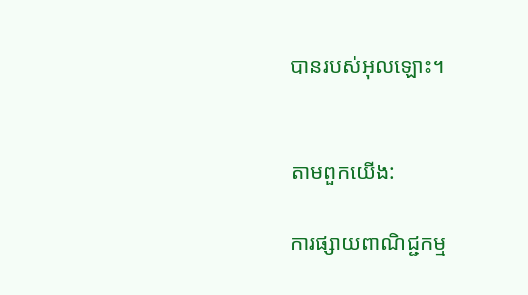បានរបស់អុលឡោះ។


តាមពួកយើង:

ការផ្សាយពាណិជ្ជកម្ម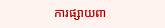ការផ្សាយពា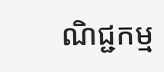ណិជ្ជកម្ម